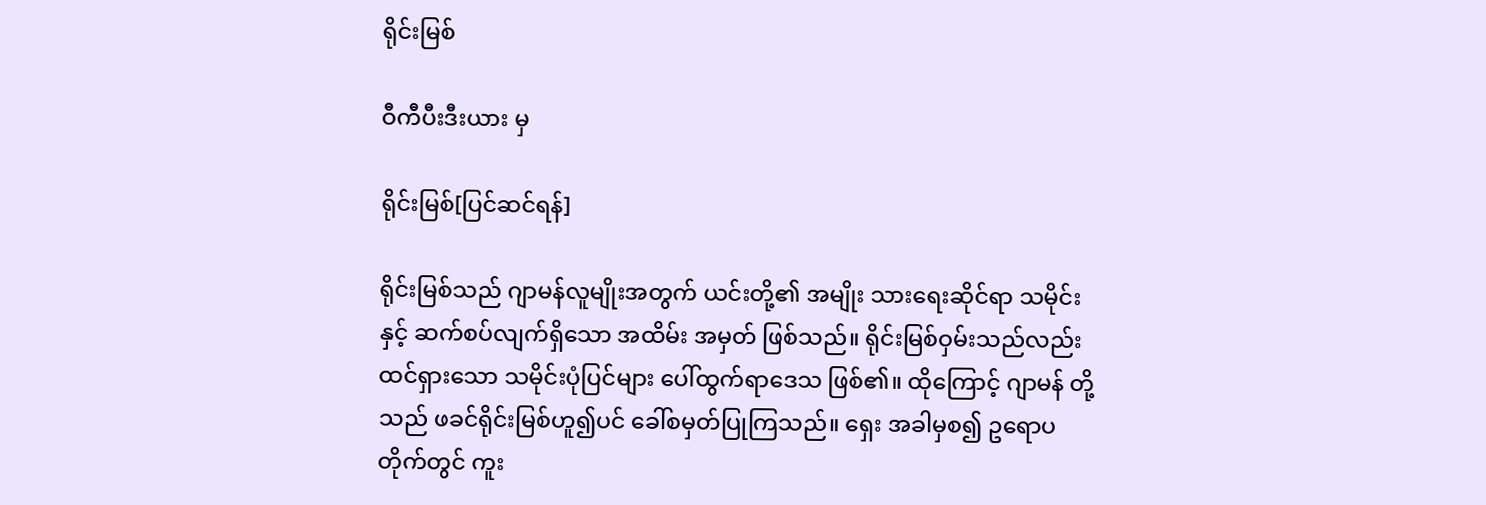ရိုင်းမြစ်

ဝီကီပီးဒီးယား မှ

ရိုင်းမြစ်[ပြင်ဆင်ရန်]

ရိုင်းမြစ်သည် ဂျာမန်လူမျိုးအတွက် ယင်းတို့၏ အမျိုး သားရေးဆိုင်ရာ သမိုင်းနှင့် ဆက်စပ်လျက်ရှိသော အထိမ်း အမှတ် ဖြစ်သည်။ ရိုင်းမြစ်ဝှမ်းသည်လည်း ထင်ရှားသော သမိုင်းပုံပြင်များ ပေါ်ထွက်ရာဒေသ ဖြစ်၏။ ထိုကြောင့် ဂျာမန် တို့သည် ဖခင်ရိုင်းမြစ်ဟူ၍ပင် ခေါ်စမှတ်ပြုကြသည်။ ရှေး အခါမှစ၍ ဥရောပတိုက်တွင် ကူး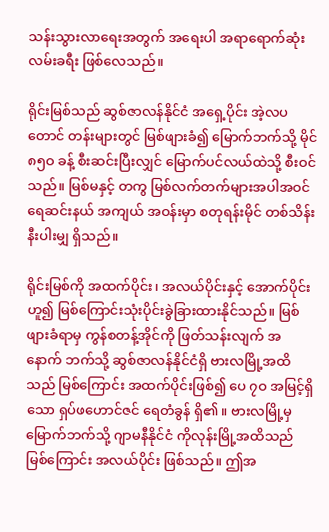သန်းသွားလာရေးအတွက် အရေးပါ အရာရောက်ဆုံး လမ်းခရီး ဖြစ်လေသည်။

ရိုင်းမြစ်သည် ဆွစ်ဇာလန်နိုင်ငံ အရှေ့ပိုင်း အဲ့လပတောင် တန်းများတွင် မြစ်ဖျားခံ၍ မြောက်ဘက်သို့ မိုင် ၈၅ဝ ခန့် စီးဆင်းပြီးလျှင် မြောက်ပင်လယ်ထဲသို့ စီးဝင်သည်။ မြစ်မနှင့် တကွ မြစ်လက်တက်များအပါအဝင် ရေဆင်းနယ် အကျယ် အဝန်းမှာ စတုရန်းမိုင် တစ်သိန်းနီးပါးမျှ ရှိသည်။

ရိုင်းမြစ်ကို အထက်ပိုင်း၊ အလယ်ပိုင်းနှင့် အောက်ပိုင်းဟူ၍ မြစ်ကြောင်းသုံးပိုင်းခွဲခြားထားနိုင်သည်။ မြစ်ဖျားခံရာမှ ကွန်စတန့်အိုင်ကို ဖြတ်သန်းလျက် အနောက် ဘက်သို့ ဆွစ်ဇာလန်နိုင်ငံရှိ ဗားလမြို့အထိသည် မြစ်ကြောင်း အထက်ပိုင်းဖြစ်၍ ပေ ၇ဝ အမြင့်ရှိသော ရှပ်ဖဟောင်ဇင် ရေတံခွန် ရှိ၏။ ဗားလမြို့မှ မြောက်ဘက်သို့ ဂျာမနီနိုင်ငံ ကိုလုန်းမြို့အထိသည် မြစ်ကြောင်း အလယ်ပိုင်း ဖြစ်သည်။ ဤအ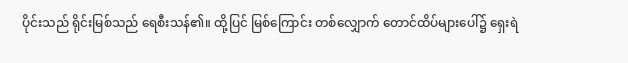ပိုင်းသည် ရိုင်းမြစ်သည် ရေစီးသန်၏။ ထို့ပြင် မြစ်ကြောင်း တစ်လျှောက် တောင်ထိပ်များပေါ်၌ ရှေးရဲ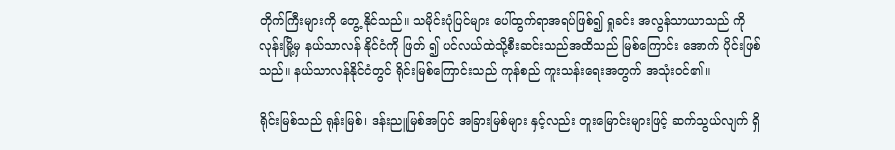တိုက်ကြီးများကို တွေ့ နိုင်သည်။ သမိုင်းပုံပြင်များ ပေါ်ထွက်ရာအရပ်ဖြစ်၍ ရှုခင်း အလွန်သာယာသည် ကိုလုန်းမြို့မှ နယ်သာလန် နိုင်ငံကို ဖြတ် ၍ ပင်လယ်ထဲသို့စီးဆင်းသည်အထိသည် မြစ်ကြောင်း အောက် ပိုင်းဖြစ်သည်။ နယ်သာလန်နိုင်ငံတွင် ရိုင်းမြစ်ကြောင်းသည် ကုန်စည် ကူးသန်းရေးအတွက် အသုံးဝင်၏။

ရိုင်းမြစ်သည် ရုန်းမြစ်၊ ဒန်းညူမြစ်အပြင် အခြားမြစ်များ နှင့်လည်း တူးမြောင်းများဖြင့် ဆက်သွယ်လျက် ရှိ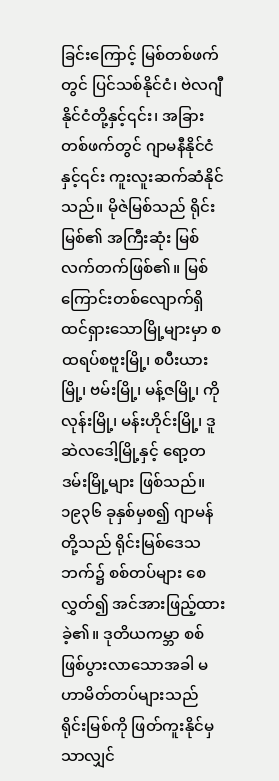ခြင်းကြောင့် မြစ်တစ်ဖက်တွင် ပြင်သစ်နိုင်ငံ၊ ဗဲလဂျီနိုင်ငံတို့နှင့်၎င်း၊ အခြား တစ်ဖက်တွင် ဂျာမနီနိုင်ငံနှင့်၎င်း ကူးလူးဆက်ဆံနိုင်သည်။ မိုဇဲမြစ်သည် ရိုင်းမြစ်၏ အကြီးဆုံး မြစ်လက်တက်ဖြစ်၏။ မြစ်ကြောင်းတစ်လျောက်ရှိ ထင်ရှားသောမြို့များမှာ စထရပ်စဗူးမြို့၊ စပီးယားမြို့၊ ဗမ်းမြို့၊ မန့်ဇမြို့၊ ကိုလုန်းမြို့၊ မန်းဟိုင်းမြို့၊ ဒူဆဲလဒေါ့မြို့နှင့် ရော့တဒမ်းမြို့များ ဖြစ်သည်။ ၁၉၃၆ ခုနှစ်မှစ၍ ဂျာမန်တို့သည် ရိုင်းမြစ်ဒေသဘက်၌ စစ်တပ်များ စေလွှတ်၍ အင်အားဖြည့်ထားခဲ့၏။ ဒုတိယကမ္ဘာ စစ် ဖြစ်ပွားလာသောအခါ မဟာမိတ်တပ်များသည် ရိုင်းမြစ်ကို ဖြတ်ကူးနိုင်မှသာလျှင်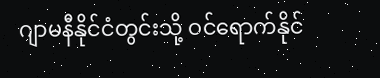ဂျာမနီနိုင်ငံတွင်းသို့ ဝင်ရောက်နိုင်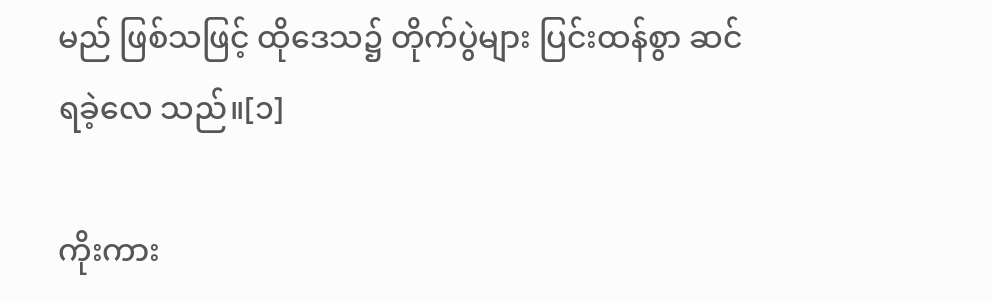မည် ဖြစ်သဖြင့် ထိုဒေသ၌ တိုက်ပွဲများ ပြင်းထန်စွာ ဆင်ရခဲ့လေ သည်။[၁]

ကိုးကား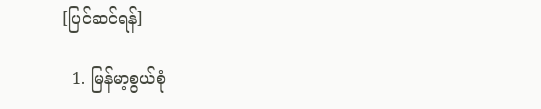[ပြင်ဆင်ရန်]

  1. မြန်မာ့စွယ်စုံ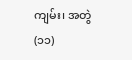ကျမ်း၊ အတွဲ(၁၁)